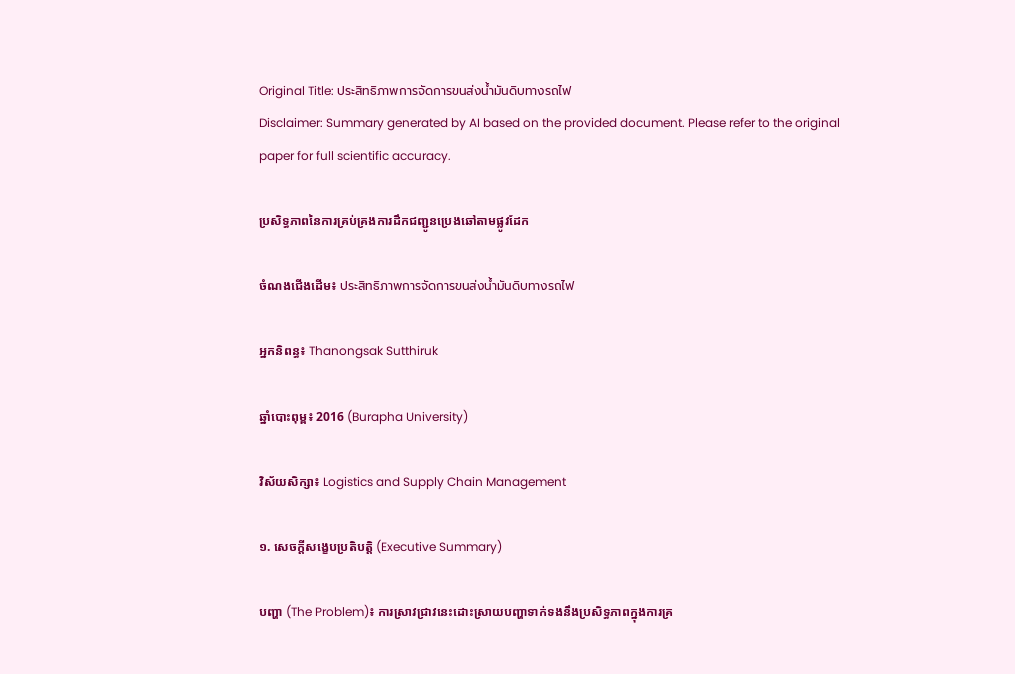Original Title: ประสิทธิภาพการจัดการขนส่งน้ำมันดิบทางรถไฟ
Disclaimer: Summary generated by AI based on the provided document. Please refer to the original paper for full scientific accuracy.

ប្រសិទ្ធភាពនៃការគ្រប់គ្រងការដឹកជញ្ជូនប្រេងឆៅតាមផ្លូវដែក

ចំណងជើងដើម៖ ประสิทธิภาพการจัดการขนส่งน้ำมันดิบทางรถไฟ

អ្នកនិពន្ធ៖ Thanongsak Sutthiruk

ឆ្នាំបោះពុម្ព៖ 2016 (Burapha University)

វិស័យសិក្សា៖ Logistics and Supply Chain Management

១. សេចក្តីសង្ខេបប្រតិបត្តិ (Executive Summary)

បញ្ហា (The Problem)៖ ការស្រាវជ្រាវនេះដោះស្រាយបញ្ហាទាក់ទងនឹងប្រសិទ្ធភាពក្នុងការគ្រ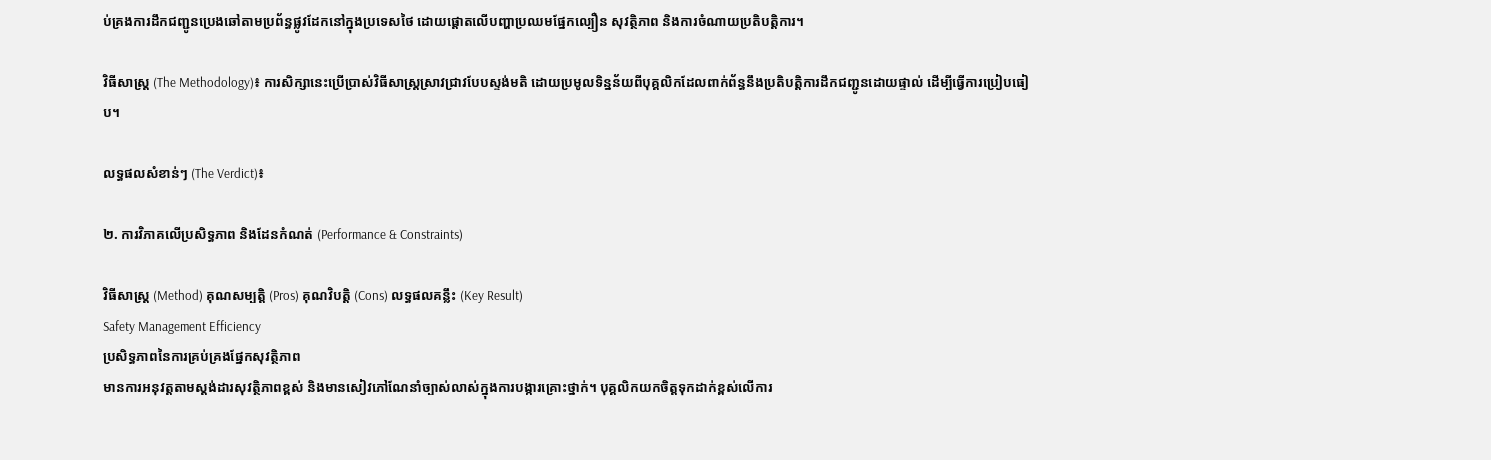ប់គ្រងការដឹកជញ្ជូនប្រេងឆៅតាមប្រព័ន្ធផ្លូវដែកនៅក្នុងប្រទេសថៃ ដោយផ្តោតលើបញ្ហាប្រឈមផ្នែកល្បឿន សុវត្ថិភាព និងការចំណាយប្រតិបត្តិការ។

វិធីសាស្ត្រ (The Methodology)៖ ការសិក្សានេះប្រើប្រាស់វិធីសាស្ត្រស្រាវជ្រាវបែបស្ទង់មតិ ដោយប្រមូលទិន្នន័យពីបុគ្គលិកដែលពាក់ព័ន្ធនឹងប្រតិបត្តិការដឹកជញ្ជូនដោយផ្ទាល់ ដើម្បីធ្វើការប្រៀបធៀប។

លទ្ធផលសំខាន់ៗ (The Verdict)៖

២. ការវិភាគលើប្រសិទ្ធភាព និងដែនកំណត់ (Performance & Constraints)

វិធីសាស្ត្រ (Method) គុណសម្បត្តិ (Pros) គុណវិបត្តិ (Cons) លទ្ធផលគន្លឹះ (Key Result)
Safety Management Efficiency
ប្រសិទ្ធភាពនៃការគ្រប់គ្រងផ្នែកសុវត្ថិភាព
មានការអនុវត្តតាមស្តង់ដារសុវត្ថិភាពខ្ពស់ និងមានសៀវភៅណែនាំច្បាស់លាស់ក្នុងការបង្ការគ្រោះថ្នាក់។ បុគ្គលិកយកចិត្តទុកដាក់ខ្ពស់លើការ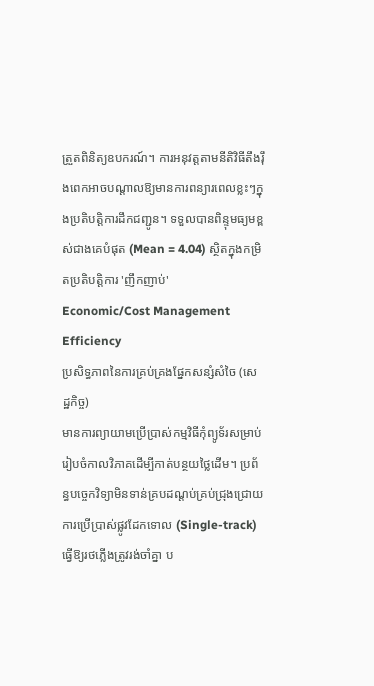ត្រួតពិនិត្យឧបករណ៍។ ការអនុវត្តតាមនីតិវិធីតឹងរ៉ឹងពេកអាចបណ្តាលឱ្យមានការពន្យារពេលខ្លះៗក្នុងប្រតិបត្តិការដឹកជញ្ជូន។ ទទួលបានពិន្ទុមធ្យមខ្ពស់ជាងគេបំផុត (Mean = 4.04) ស្ថិតក្នុងកម្រិតប្រតិបត្តិការ 'ញឹកញាប់'
Economic/Cost Management Efficiency
ប្រសិទ្ធភាពនៃការគ្រប់គ្រងផ្នែកសន្សំសំចៃ (សេដ្ឋកិច្ច)
មានការព្យាយាមប្រើប្រាស់កម្មវិធីកុំព្យូទ័រសម្រាប់រៀបចំកាលវិភាគដើម្បីកាត់បន្ថយថ្លៃដើម។ ប្រព័ន្ធបច្ចេកវិទ្យាមិនទាន់គ្របដណ្តប់គ្រប់ជ្រុងជ្រោយ ការប្រើប្រាស់ផ្លូវដែកទោល (Single-track) ធ្វើឱ្យរថភ្លើងត្រូវរង់ចាំគ្នា ប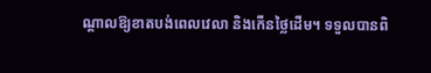ណ្តាលឱ្យខាតបង់ពេលវេលា និងកើនថ្លៃដើម។ ទទួលបានពិ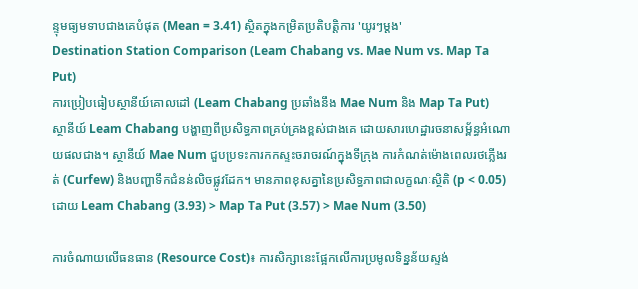ន្ទុមធ្យមទាបជាងគេបំផុត (Mean = 3.41) ស្ថិតក្នុងកម្រិតប្រតិបត្តិការ 'យូរៗម្តង'
Destination Station Comparison (Leam Chabang vs. Mae Num vs. Map Ta Put)
ការប្រៀបធៀបស្ថានីយ៍គោលដៅ (Leam Chabang ប្រឆាំងនឹង Mae Num និង Map Ta Put)
ស្ថានីយ៍ Leam Chabang បង្ហាញពីប្រសិទ្ធភាពគ្រប់គ្រងខ្ពស់ជាងគេ ដោយសារហេដ្ឋារចនាសម្ព័ន្ធអំណោយផលជាង។ ស្ថានីយ៍ Mae Num ជួបប្រទះការកកស្ទះចរាចរណ៍ក្នុងទីក្រុង ការកំណត់ម៉ោងពេលរថភ្លើងរត់ (Curfew) និងបញ្ហាទឹកជំនន់លិចផ្លូវដែក។ មានភាពខុសគ្នានៃប្រសិទ្ធភាពជាលក្ខណៈស្ថិតិ (p < 0.05) ដោយ Leam Chabang (3.93) > Map Ta Put (3.57) > Mae Num (3.50)

ការចំណាយលើធនធាន (Resource Cost)៖ ការសិក្សានេះផ្អែកលើការប្រមូលទិន្នន័យស្ទង់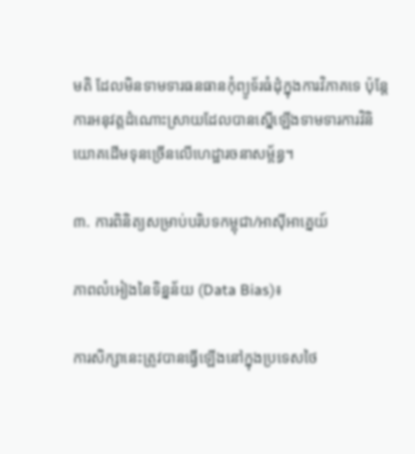មតិ ដែលមិនទាមទារធនធានកុំព្យូទ័រធំដុំក្នុងការវិភាគទេ ប៉ុន្តែការអនុវត្តដំណោះស្រាយដែលបានស្នើឡើងទាមទារការវិនិយោគដើមទុនច្រើនលើហេដ្ឋារចនាសម្ព័ន្ធ។

៣. ការពិនិត្យសម្រាប់បរិបទកម្ពុជា/អាស៊ីអាគ្នេយ៍

ភាពលំអៀងនៃទិន្នន័យ (Data Bias)៖

ការសិក្សានេះត្រូវបានធ្វើឡើងនៅក្នុងប្រទេសថៃ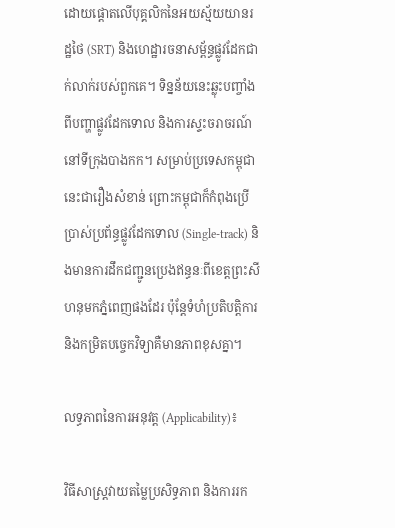ដោយផ្តោតលើបុគ្គលិកនៃអយស្ម័យយានរដ្ឋថៃ (SRT) និងហេដ្ឋារចនាសម្ព័ន្ធផ្លូវដែកជាក់លាក់របស់ពួកគេ។ ទិន្នន័យនេះឆ្លុះបញ្ចាំងពីបញ្ហាផ្លូវដែកទោល និងការស្ទះចរាចរណ៍នៅទីក្រុងបាងកក។ សម្រាប់ប្រទេសកម្ពុជា នេះជារឿងសំខាន់ ព្រោះកម្ពុជាក៏កំពុងប្រើប្រាស់ប្រព័ន្ធផ្លូវដែកទោល (Single-track) និងមានការដឹកជញ្ជូនប្រេងឥន្ធនៈពីខេត្តព្រះសីហនុមកភ្នំពេញផងដែរ ប៉ុន្តែទំហំប្រតិបត្តិការ និងកម្រិតបច្ចេកវិទ្យាគឺមានភាពខុសគ្នា។

លទ្ធភាពនៃការអនុវត្ត (Applicability)៖

វិធីសាស្ត្រវាយតម្លៃប្រសិទ្ធភាព និងការរក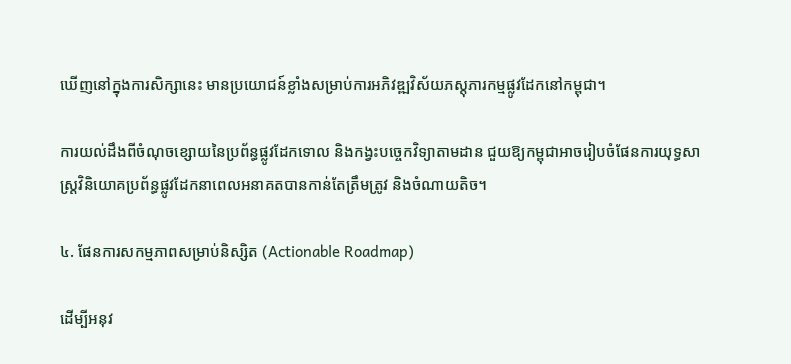ឃើញនៅក្នុងការសិក្សានេះ មានប្រយោជន៍ខ្លាំងសម្រាប់ការអភិវឌ្ឍវិស័យភស្តុភារកម្មផ្លូវដែកនៅកម្ពុជា។

ការយល់ដឹងពីចំណុចខ្សោយនៃប្រព័ន្ធផ្លូវដែកទោល និងកង្វះបច្ចេកវិទ្យាតាមដាន ជួយឱ្យកម្ពុជាអាចរៀបចំផែនការយុទ្ធសាស្ត្រវិនិយោគប្រព័ន្ធផ្លូវដែកនាពេលអនាគតបានកាន់តែត្រឹមត្រូវ និងចំណាយតិច។

៤. ផែនការសកម្មភាពសម្រាប់និស្សិត (Actionable Roadmap)

ដើម្បីអនុវ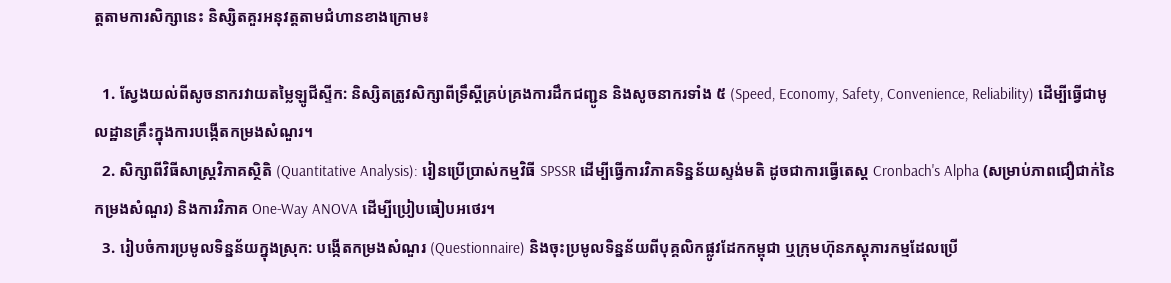ត្តតាមការសិក្សានេះ និស្សិតគួរអនុវត្តតាមជំហានខាងក្រោម៖

  1. ស្វែងយល់ពីសូចនាករវាយតម្លៃឡូជីស្ទីក: និស្សិតត្រូវសិក្សាពីទ្រឹស្តីគ្រប់គ្រងការដឹកជញ្ជូន និងសូចនាករទាំង ៥ (Speed, Economy, Safety, Convenience, Reliability) ដើម្បីធ្វើជាមូលដ្ឋានគ្រឹះក្នុងការបង្កើតកម្រងសំណួរ។
  2. សិក្សាពីវិធីសាស្ត្រវិភាគស្ថិតិ (Quantitative Analysis): រៀនប្រើប្រាស់កម្មវិធី SPSSR ដើម្បីធ្វើការវិភាគទិន្នន័យស្ទង់មតិ ដូចជាការធ្វើតេស្ត Cronbach's Alpha (សម្រាប់ភាពជឿជាក់នៃកម្រងសំណួរ) និងការវិភាគ One-Way ANOVA ដើម្បីប្រៀបធៀបអថេរ។
  3. រៀបចំការប្រមូលទិន្នន័យក្នុងស្រុក: បង្កើតកម្រងសំណួរ (Questionnaire) និងចុះប្រមូលទិន្នន័យពីបុគ្គលិកផ្លូវដែកកម្ពុជា ឬក្រុមហ៊ុនភស្តុភារកម្មដែលប្រើ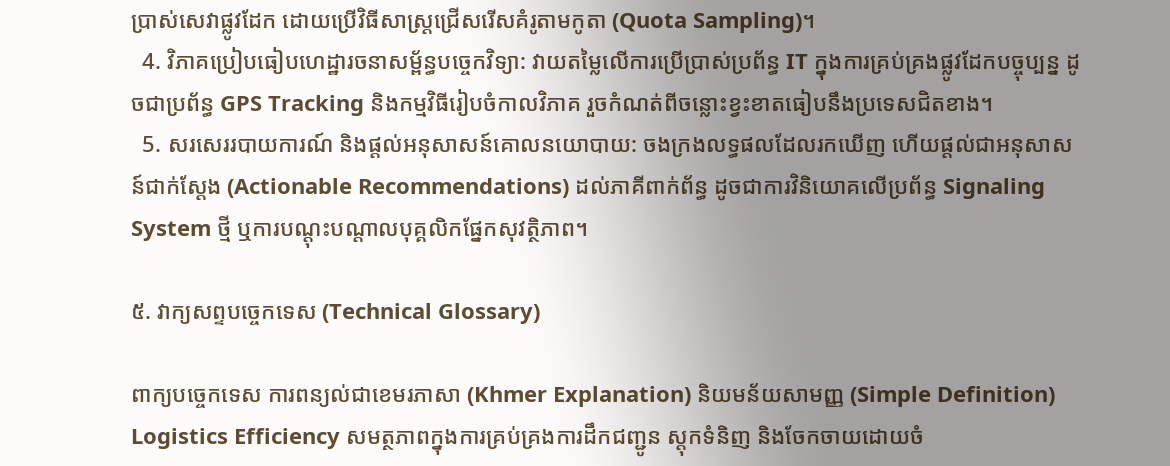ប្រាស់សេវាផ្លូវដែក ដោយប្រើវិធីសាស្ត្រជ្រើសរើសគំរូតាមកូតា (Quota Sampling)។
  4. វិភាគប្រៀបធៀបហេដ្ឋារចនាសម្ព័ន្ធបច្ចេកវិទ្យា: វាយតម្លៃលើការប្រើប្រាស់ប្រព័ន្ធ IT ក្នុងការគ្រប់គ្រងផ្លូវដែកបច្ចុប្បន្ន ដូចជាប្រព័ន្ធ GPS Tracking និងកម្មវិធីរៀបចំកាលវិភាគ រួចកំណត់ពីចន្លោះខ្វះខាតធៀបនឹងប្រទេសជិតខាង។
  5. សរសេររបាយការណ៍ និងផ្តល់អនុសាសន៍គោលនយោបាយ: ចងក្រងលទ្ធផលដែលរកឃើញ ហើយផ្តល់ជាអនុសាសន៍ជាក់ស្តែង (Actionable Recommendations) ដល់ភាគីពាក់ព័ន្ធ ដូចជាការវិនិយោគលើប្រព័ន្ធ Signaling System ថ្មី ឬការបណ្តុះបណ្តាលបុគ្គលិកផ្នែកសុវត្ថិភាព។

៥. វាក្យសព្ទបច្ចេកទេស (Technical Glossary)

ពាក្យបច្ចេកទេស ការពន្យល់ជាខេមរភាសា (Khmer Explanation) និយមន័យសាមញ្ញ (Simple Definition)
Logistics Efficiency សមត្ថភាពក្នុងការគ្រប់គ្រងការដឹកជញ្ជូន ស្តុកទំនិញ និងចែកចាយដោយចំ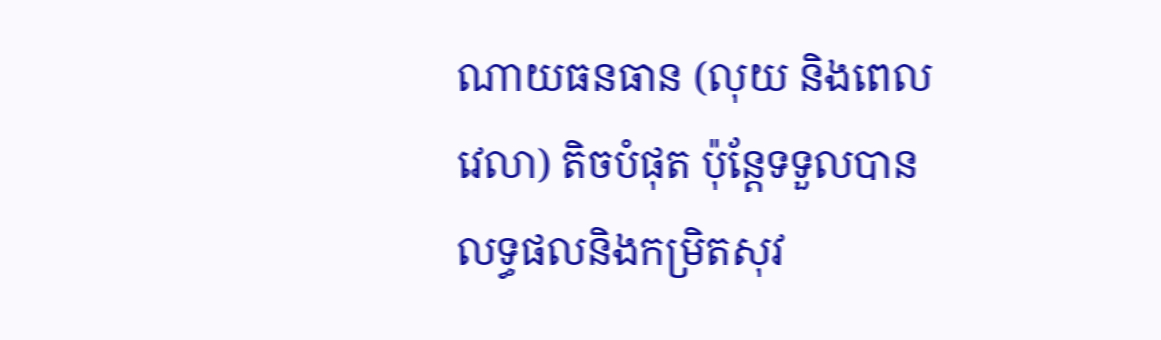ណាយធនធាន (លុយ និងពេលវេលា) តិចបំផុត ប៉ុន្តែទទួលបានលទ្ធផលនិងកម្រិតសុវ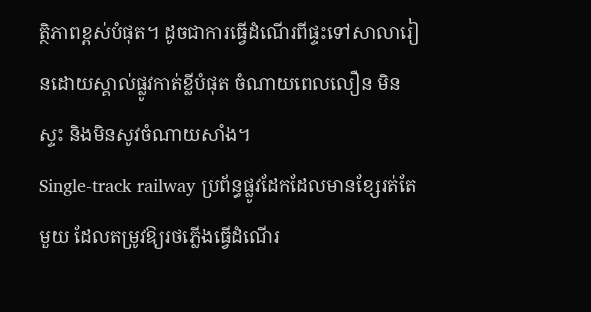ត្ថិភាពខ្ពស់បំផុត។ ដូចជាការធ្វើដំណើរពីផ្ទះទៅសាលារៀនដោយស្គាល់ផ្លូវកាត់ខ្លីបំផុត ចំណាយពេលលឿន មិនស្ទះ និងមិនសូវចំណាយសាំង។
Single-track railway ប្រព័ន្ធផ្លូវដែកដែលមានខ្សែរត់តែមួយ ដែលតម្រូវឱ្យរថភ្លើងធ្វើដំណើរ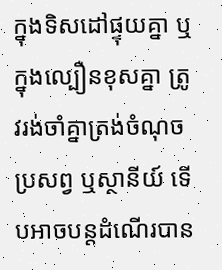ក្នុងទិសដៅផ្ទុយគ្នា ឬក្នុងល្បឿនខុសគ្នា ត្រូវរង់ចាំគ្នាត្រង់ចំណុចប្រសព្វ ឬស្ថានីយ៍ ទើបអាចបន្តដំណើរបាន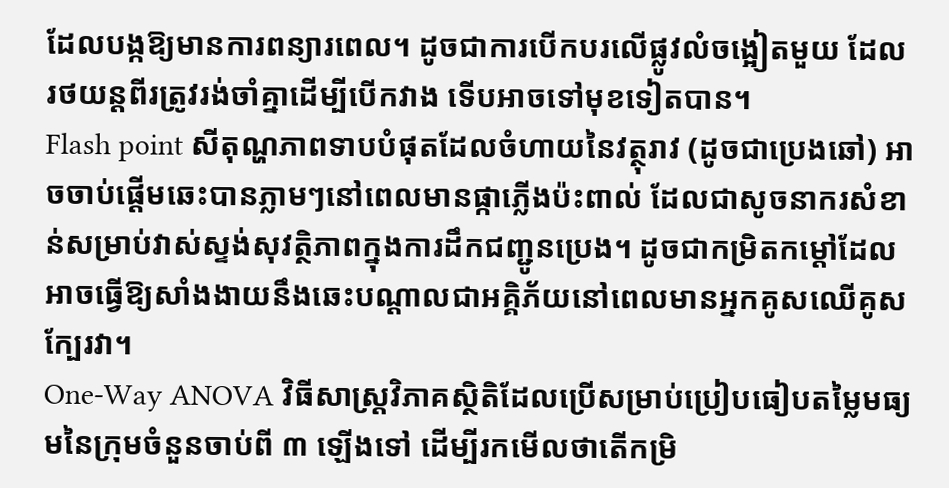ដែលបង្កឱ្យមានការពន្យារពេល។ ដូចជាការបើកបរលើផ្លូវលំចង្អៀតមួយ ដែលរថយន្តពីរត្រូវរង់ចាំគ្នាដើម្បីបើកវាង ទើបអាចទៅមុខទៀតបាន។
Flash point សីតុណ្ហភាពទាបបំផុតដែលចំហាយនៃវត្ថុរាវ (ដូចជាប្រេងឆៅ) អាចចាប់ផ្តើមឆេះបានភ្លាមៗនៅពេលមានផ្កាភ្លើងប៉ះពាល់ ដែលជាសូចនាករសំខាន់សម្រាប់វាស់ស្ទង់សុវត្ថិភាពក្នុងការដឹកជញ្ជូនប្រេង។ ដូចជាកម្រិតកម្តៅដែលអាចធ្វើឱ្យសាំងងាយនឹងឆេះបណ្ដាលជាអគ្គិភ័យនៅពេលមានអ្នកគូសឈើគូសក្បែរវា។
One-Way ANOVA វិធីសាស្ត្រវិភាគស្ថិតិដែលប្រើសម្រាប់ប្រៀបធៀបតម្លៃមធ្យមនៃក្រុមចំនួនចាប់ពី ៣ ឡើងទៅ ដើម្បីរកមើលថាតើកម្រិ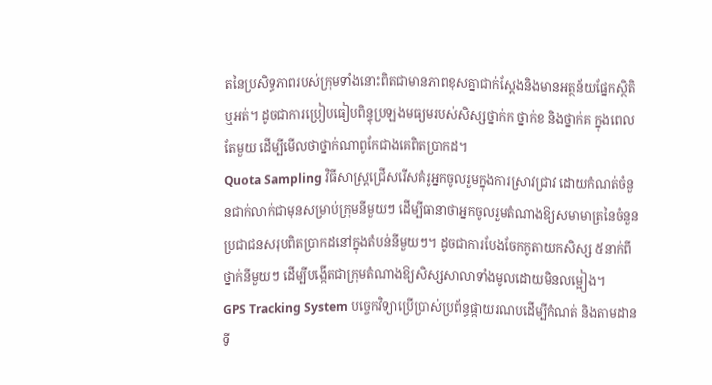តនៃប្រសិទ្ធភាពរបស់ក្រុមទាំងនោះពិតជាមានភាពខុសគ្នាជាក់ស្តែងនិងមានអត្ថន័យផ្នែកស្ថិតិឬអត់។ ដូចជាការប្រៀបធៀបពិន្ទុប្រឡងមធ្យមរបស់សិស្សថ្នាក់ក ថ្នាក់ខ និងថ្នាក់គ ក្នុងពេលតែមួយ ដើម្បីមើលថាថ្នាក់ណាពូកែជាងគេពិតប្រាកដ។
Quota Sampling វិធីសាស្ត្រជ្រើសរើសគំរូអ្នកចូលរួមក្នុងការស្រាវជ្រាវ ដោយកំណត់ចំនួនជាក់លាក់ជាមុនសម្រាប់ក្រុមនីមួយៗ ដើម្បីធានាថាអ្នកចូលរួមតំណាងឱ្យសមាមាត្រនៃចំនួនប្រជាជនសរុបពិតប្រាកដនៅក្នុងតំបន់នីមួយៗ។ ដូចជាការបែងចែកកូតាយកសិស្ស ៥នាក់ពីថ្នាក់នីមួយៗ ដើម្បីបង្កើតជាក្រុមតំណាងឱ្យសិស្សសាលាទាំងមូលដោយមិនលម្អៀង។
GPS Tracking System បច្ចេកវិទ្យាប្រើប្រាស់ប្រព័ន្ធផ្កាយរណបដើម្បីកំណត់ និងតាមដានទី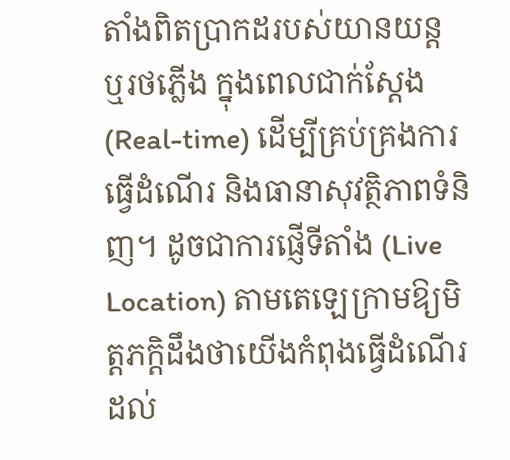តាំងពិតប្រាកដរបស់យានយន្ត ឬរថភ្លើង ក្នុងពេលជាក់ស្តែង (Real-time) ដើម្បីគ្រប់គ្រងការធ្វើដំណើរ និងធានាសុវត្ថិភាពទំនិញ។ ដូចជាការផ្ញើទីតាំង (Live Location) តាមតេឡេក្រាមឱ្យមិត្តភក្តិដឹងថាយើងកំពុងធ្វើដំណើរដល់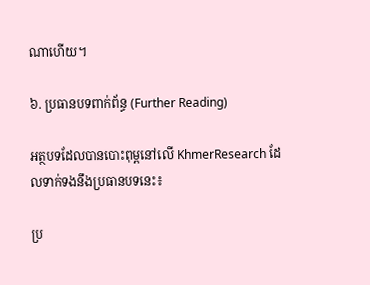ណាហើយ។

៦. ប្រធានបទពាក់ព័ន្ធ (Further Reading)

អត្ថបទដែលបានបោះពុម្ពនៅលើ KhmerResearch ដែលទាក់ទងនឹងប្រធានបទនេះ៖

ប្រ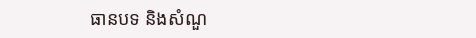ធានបទ និងសំណួ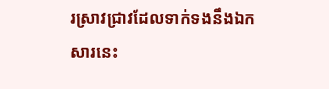រស្រាវជ្រាវដែលទាក់ទងនឹងឯកសារនេះ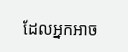ដែលអ្នកអាច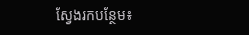ស្វែងរកបន្ថែម៖